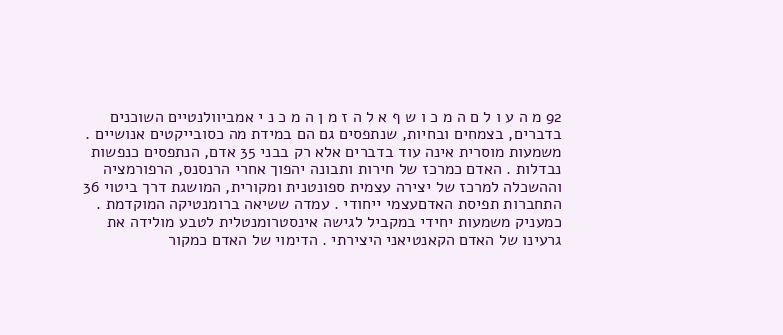92 מ ה ע ו ל ם ה מ כ ו ש ף א ל ה ז מ ן ה מ כ נ י אמביוולנטיים השוכנים בדברים, בצמחים ובחיות, שנתפסים גם הם במידת מה כסובייקטים אנושיים . משמעות מוסרית אינה עוד בדברים אלא רק בבני 35 אדם, הנתפסים כנפשות נבדלות . האדם כמרכז של חירות ותבונה יהפוך אחרי הרנסנס, הרפורמציה וההשכלה למרכז של יצירה עצמית ספונטנית ומקורית, המושגת דרך ביטוי 36 התחברות תפיסת האדםעצמי ייחודי . עמדה ששיאה ברומנטיקה המוקדמת . כמעניק משמעות יחידי במקביל לגישה אינסטרומנטלית לטבע מולידה את גרעינו של האדם הקאנטיאני היצירתי . הדימוי של האדם כמקור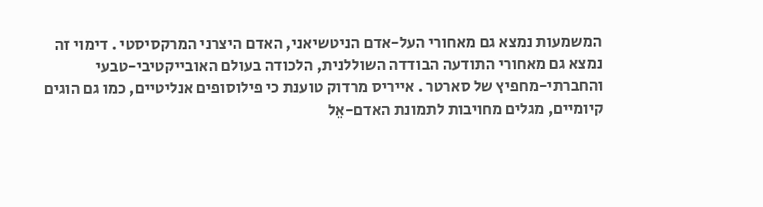המשמעות נמצא גם מאחורי העל-אדם הניטשיאני, האדם היצרני המרקסיסטי . דימוי זה נמצא גם מאחורי התודעה הבודדה השוללנית, הלכודה בעולם האובייקטיבי-טבעי והחברתי-מחפיץ של סארטר . אייריס מרדוק טוענת כי פילוסופים אנליטיים, כמו גם הוגים קיומיים, מגלים מחויבות לתמונת האדם-אֵל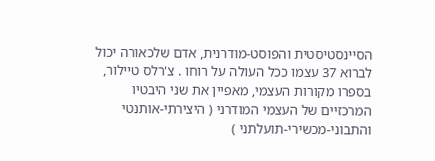הסיינסטיסטית והפוסט-מודרנית, אדם שלכאורה יכול לברוא 37 עצמו ככל העולה על רוחו . צ'רלס טיילור, בספרו מקורות העצמי, מאפיין את שני היבטיו המרכזיים של העצמי המודרני ( היצירתי-אותנטי והתבוני-מכשירי-תועלתני )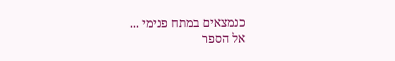כנמצאים במתח פנימי ...
אל הספר